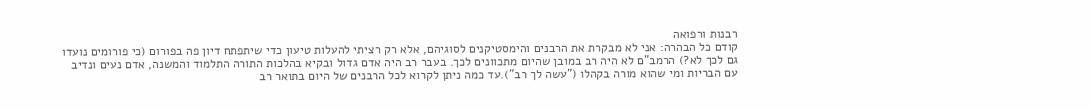רבנות ורפואה
קודם כל הבהרה: אני לא מבקרת את הרבנים והימסטיקנים לסוגיהם, אלא רק רציתי להעלות טיעון כדי שיתפתח דיון פה בפורום (כי פורומים נועדו גם לכך לא?) הרמב"ם לא היה רב במובן שהיום מתכוונים לכך. בעבר רב היה אדם גדול ובקיא בהלכות התורה התלמוד והמשנה, אדם נעים ונדיב עם הבריות ומי שהוא מורה בקהלו ("עשה לך רב").עד כמה ניתן לקרוא לכל הרבנים של היום בתואר רב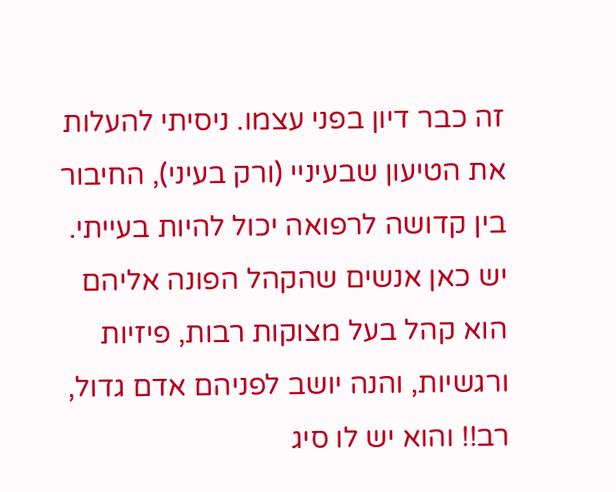זה כבר דיון בפני עצמו. ניסיתי להעלות את הטיעון שבעיניי (ורק בעיני), החיבור בין קדושה לרפואה יכול להיות בעייתי. יש כאן אנשים שהקהל הפונה אליהם הוא קהל בעל מצוקות רבות, פיזיות ורגשיות, והנה יושב לפניהם אדם גדול, רב!! והוא יש לו סיג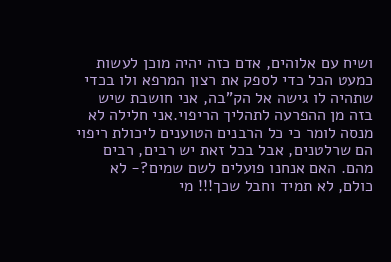ושיח עם אלוהים, אדם כזה יהיה מוכן לעשות כמעט הכל כדי לספק את רצון המרפא ולו בכדי שתהיה לו גישה אל הק"בה, אני חושבת שיש בזה מן ההפרעה לתהליך הריפוי.אני חלילה לא מנסה לומר כי כל הרבנים הטוענים ליכולת ריפוי הם שרלטנים, אבל בכל זאת יש רבים, רבים מהם. האם אנחנו פועלים לשם שמים?- לא כולם, לא תמיד וחבל שכך!!! מי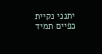יתנני נקיית כפיים תמיד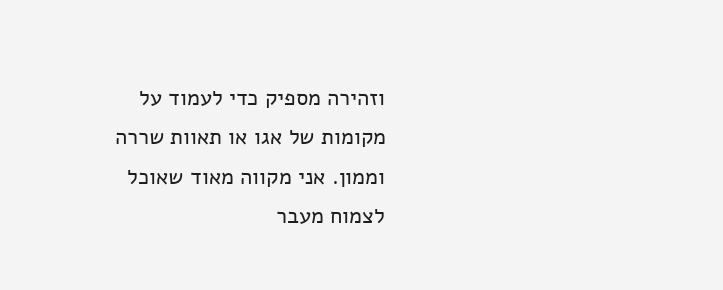וזהירה מספיק כדי לעמוד על מקומות של אגו או תאוות שררה וממון. אני מקווה מאוד שאוכל לצמוח מעבר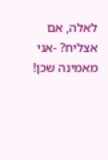לאלה, אם אצליח? -אני מאמינה שכן!